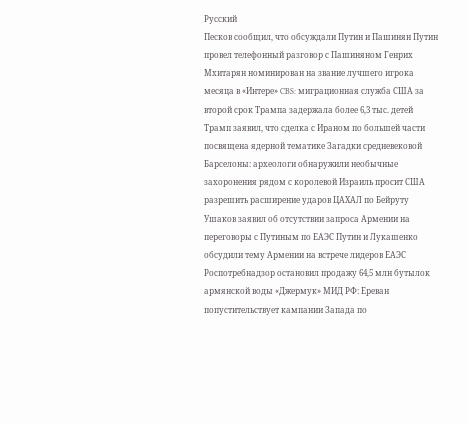Русский
Песков сообщил, что обсуждали Путин и Пашинян Путин провел телефонный разговор с Пашиняном Генрих Мхитарян номинирован на звание лучшего игрока месяца в «Интере» CBS: миграционная служба США за второй срок Трампа задержала более 6,3 тыс. детей Трамп заявил, что сделка с Ираном по большей части посвящена ядерной тематике Загадки средневековой Барселоны: археологи обнаружили необычные захоронения рядом с королевой Израиль просит США разрешить расширение ударов ЦАХАЛ по Бейруту Ушаков заявил об отсутствии запроса Армении на переговоры с Путиным по ЕАЭС Путин и Лукашенко обсудили тему Армении на встрече лидеров ЕАЭС Роспотребнадзор остановил продажу 64,5 млн бутылок армянской воды «Джермук» МИД РФ: Ереван попустительствует кампании Запада по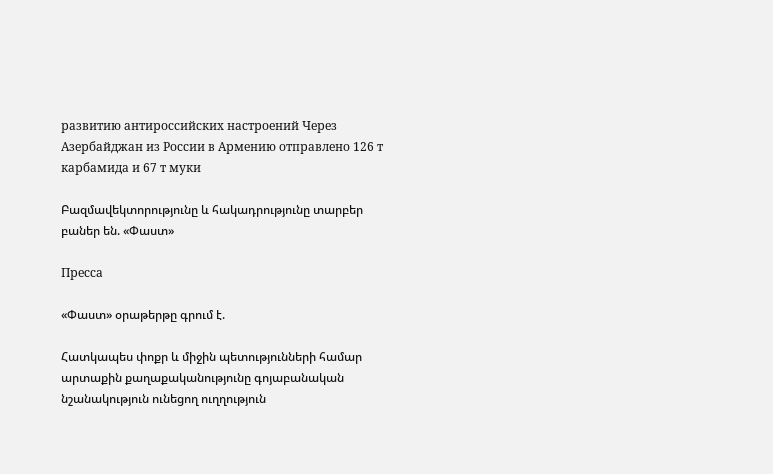развитию антироссийских настроений Через Азербайджан из России в Армению отправлено 126 т карбамида и 67 т муки

Բազմավեկտորությունը և հակադրությունը տարբեր բաներ են. «Փաստ»

Пресса

«Փաստ» օրաթերթը գրում է.

Հատկապես փոքր և միջին պետությունների համար արտաքին քաղաքականությունը գոյաբանական նշանակություն ունեցող ուղղություն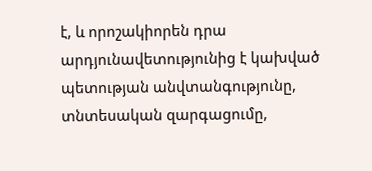է, և որոշակիորեն դրա արդյունավետությունից է կախված պետության անվտանգությունը, տնտեսական զարգացումը,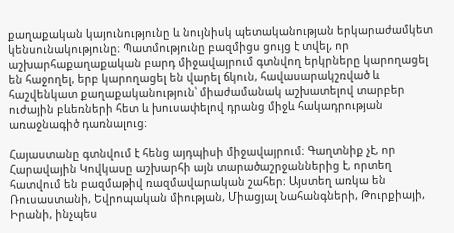քաղաքական կայունությունը և նույնիսկ պետականության երկարաժամկետ կենսունակությունը։ Պատմությունը բազմիցս ցույց է տվել, որ աշխարհաքաղաքական բարդ միջավայրում գտնվող երկրները կարողացել են հաջողել, երբ կարողացել են վարել ճկուն, հավասարակշռված և հաշվենկատ քաղաքականություն՝ միաժամանակ աշխատելով տարբեր ուժային բևեռների հետ և խուսափելով դրանց միջև հակադրության առաջնագիծ դառնալուց։

Հայաստանը գտնվում է հենց այդպիսի միջավայրում։ Գաղտնիք չէ, որ Հարավային Կովկասը աշխարհի այն տարածաշրջաններից է, որտեղ հատվում են բազմաթիվ ռազմավարական շահեր։ Այստեղ առկա են Ռուսաստանի, Եվրոպական միության, Միացյալ Նահանգների, Թուրքիայի, Իրանի, ինչպես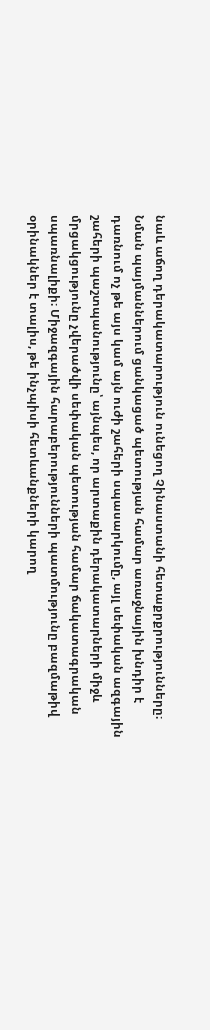նաև աճող դերակատարություն ունեցող Չինաստանի հետաքրքրությունները։ Նման պայմաններում ցանկացած պետության համար առաջնային խնդիր է դառնում ոչ թե այս կամ այն ուժի շահերի սպասարկումը, այլ սեփական ազգային շահերի պաշտպանությունը՝ այնպես, որ արտաքին դերակատարների միջև մրցակցությունը չվերածվի սեփական պետության համար ճակատագրական սպառնալիքի։ Միջազգային հարաբերությունների պատմությունը բազմաթիվ օրինակներ է տալիս, թե ինչպիսի հետևանքների կարող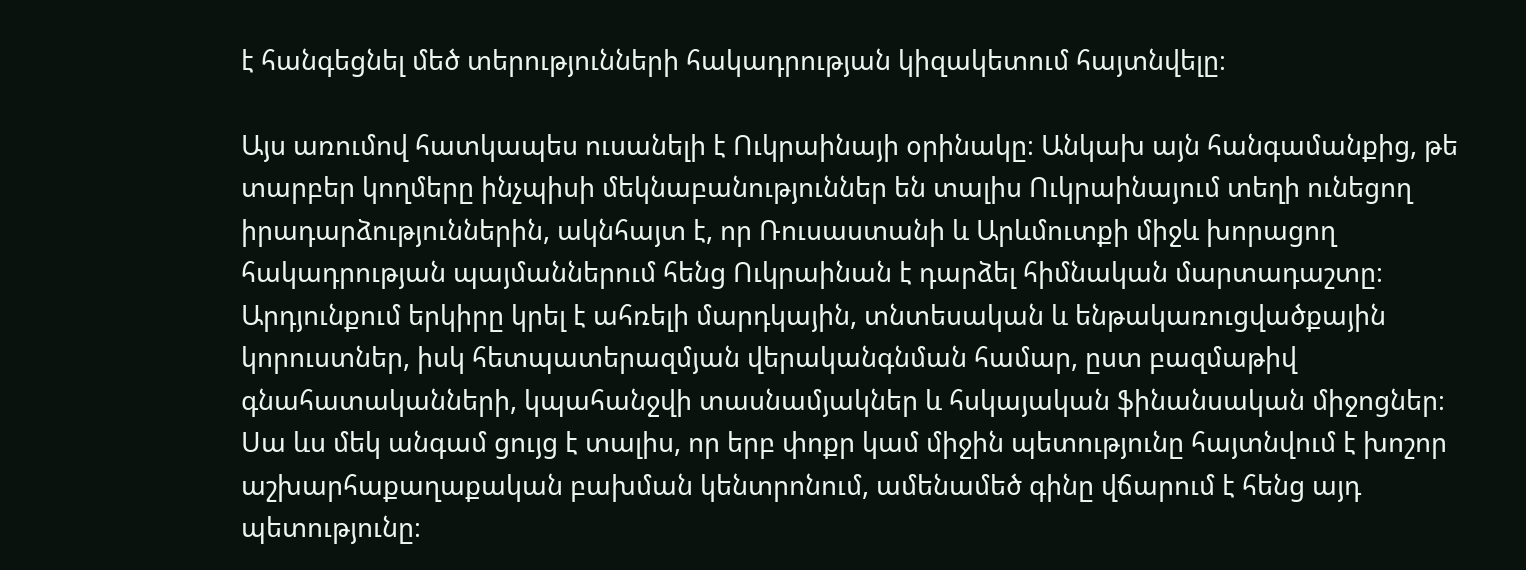է հանգեցնել մեծ տերությունների հակադրության կիզակետում հայտնվելը։

Այս առումով հատկապես ուսանելի է Ուկրաինայի օրինակը։ Անկախ այն հանգամանքից, թե տարբեր կողմերը ինչպիսի մեկնաբանություններ են տալիս Ուկրաինայում տեղի ունեցող իրադարձություններին, ակնհայտ է, որ Ռուսաստանի և Արևմուտքի միջև խորացող հակադրության պայմաններում հենց Ուկրաինան է դարձել հիմնական մարտադաշտը։ Արդյունքում երկիրը կրել է ահռելի մարդկային, տնտեսական և ենթակառուցվածքային կորուստներ, իսկ հետպատերազմյան վերականգնման համար, ըստ բազմաթիվ գնահատականների, կպահանջվի տասնամյակներ և հսկայական ֆինանսական միջոցներ։ Սա ևս մեկ անգամ ցույց է տալիս, որ երբ փոքր կամ միջին պետությունը հայտնվում է խոշոր աշխարհաքաղաքական բախման կենտրոնում, ամենամեծ գինը վճարում է հենց այդ պետությունը։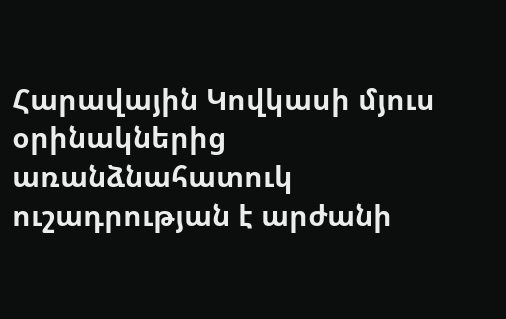Հարավային Կովկասի մյուս օրինակներից առանձնահատուկ ուշադրության է արժանի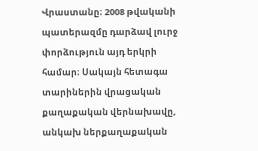Վրաստանը։ 2008 թվականի պատերազմը դարձավ լուրջ փորձություն այդ երկրի համար։ Սակայն հետագա տարիներին վրացական քաղաքական վերնախավը, անկախ ներքաղաքական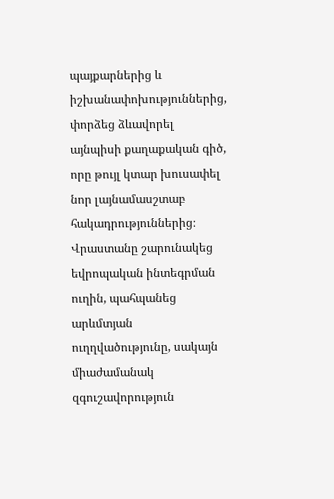պայքարներից և իշխանափոխություններից, փորձեց ձևավորել այնպիսի քաղաքական գիծ, որը թույլ կտար խուսափել նոր լայնամասշտաբ հակադրություններից։ Վրաստանը շարունակեց եվրոպական ինտեգրման ուղին, պահպանեց արևմտյան ուղղվածությունը, սակայն միաժամանակ զգուշավորություն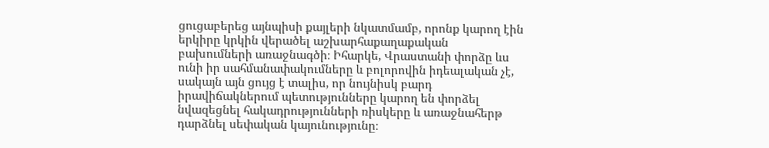ցուցաբերեց այնպիսի քայլերի նկատմամբ, որոնք կարող էին երկիրը կրկին վերածել աշխարհաքաղաքական բախումների առաջնագծի։ Իհարկե, Վրաստանի փորձը ևս ունի իր սահմանափակումները և բոլորովին իդեալական չէ, սակայն այն ցույց է տալիս, որ նույնիսկ բարդ իրավիճակներում պետությունները կարող են փորձել նվազեցնել հակադրությունների ռիսկերը և առաջնահերթ դարձնել սեփական կայունությունը։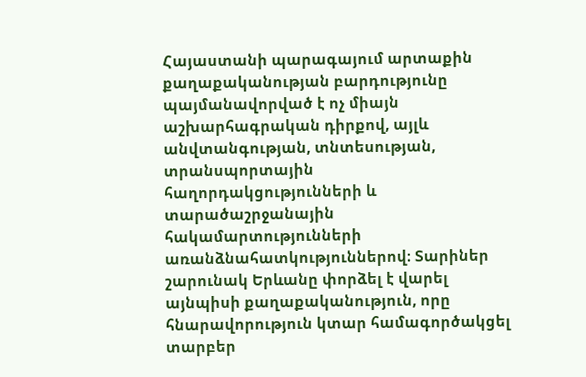Հայաստանի պարագայում արտաքին քաղաքականության բարդությունը պայմանավորված է ոչ միայն աշխարհագրական դիրքով, այլև անվտանգության, տնտեսության, տրանսպորտային հաղորդակցությունների և տարածաշրջանային հակամարտությունների առանձնահատկություններով։ Տարիներ շարունակ Երևանը փորձել է վարել այնպիսի քաղաքականություն, որը հնարավորություն կտար համագործակցել տարբեր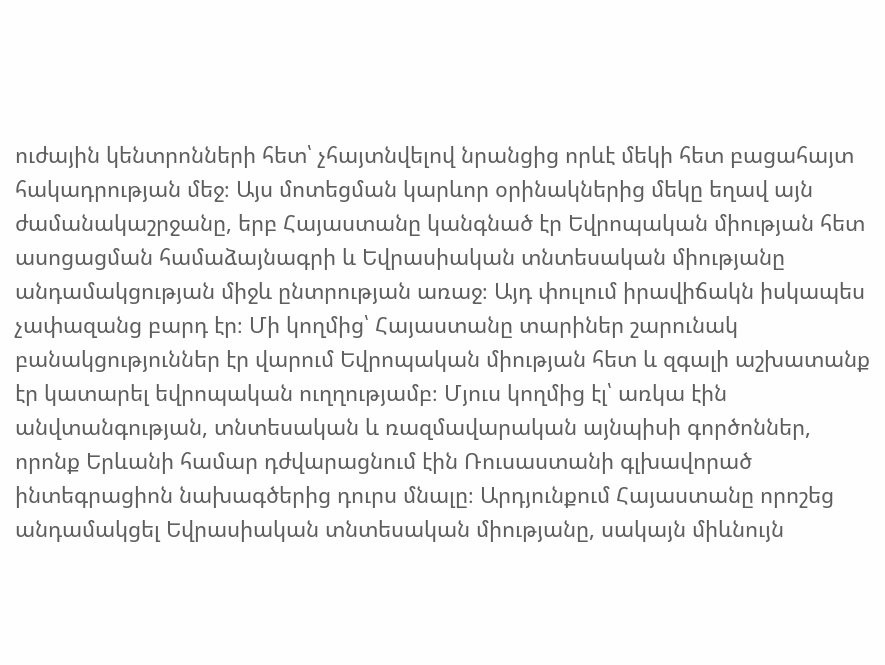ուժային կենտրոնների հետ՝ չհայտնվելով նրանցից որևէ մեկի հետ բացահայտ հակադրության մեջ։ Այս մոտեցման կարևոր օրինակներից մեկը եղավ այն ժամանակաշրջանը, երբ Հայաստանը կանգնած էր Եվրոպական միության հետ ասոցացման համաձայնագրի և Եվրասիական տնտեսական միությանը անդամակցության միջև ընտրության առաջ։ Այդ փուլում իրավիճակն իսկապես չափազանց բարդ էր։ Մի կողմից՝ Հայաստանը տարիներ շարունակ բանակցություններ էր վարում Եվրոպական միության հետ և զգալի աշխատանք էր կատարել եվրոպական ուղղությամբ։ Մյուս կողմից էլ՝ առկա էին անվտանգության, տնտեսական և ռազմավարական այնպիսի գործոններ, որոնք Երևանի համար դժվարացնում էին Ռուսաստանի գլխավորած ինտեգրացիոն նախագծերից դուրս մնալը։ Արդյունքում Հայաստանը որոշեց անդամակցել Եվրասիական տնտեսական միությանը, սակայն միևնույն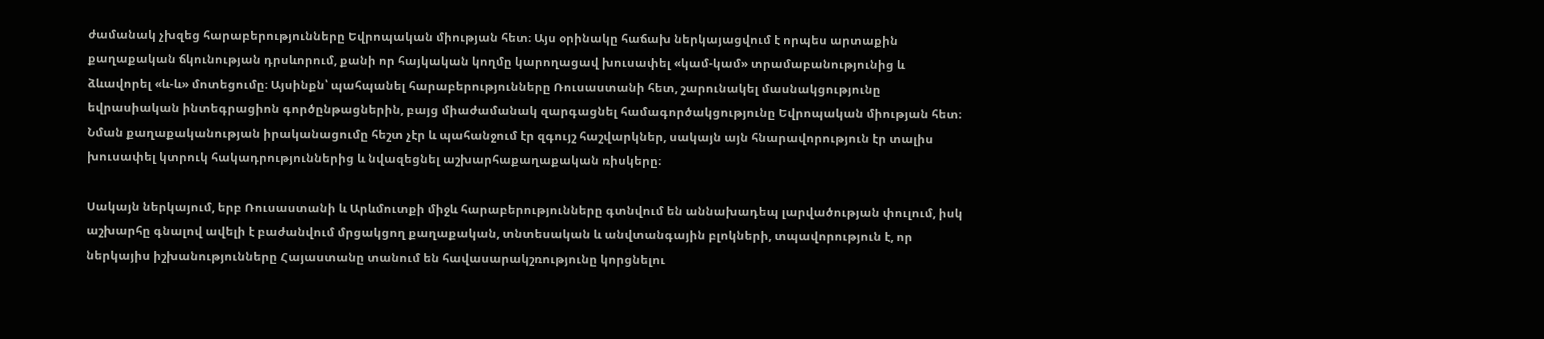ժամանակ չխզեց հարաբերությունները Եվրոպական միության հետ։ Այս օրինակը հաճախ ներկայացվում է որպես արտաքին քաղաքական ճկունության դրսևորում, քանի որ հայկական կողմը կարողացավ խուսափել «կամ-կամ» տրամաբանությունից և ձևավորել «և-և» մոտեցումը։ Այսինքն՝ պահպանել հարաբերությունները Ռուսաստանի հետ, շարունակել մասնակցությունը եվրասիական ինտեգրացիոն գործընթացներին, բայց միաժամանակ զարգացնել համագործակցությունը Եվրոպական միության հետ։ Նման քաղաքականության իրականացումը հեշտ չէր և պահանջում էր զգույշ հաշվարկներ, սակայն այն հնարավորություն էր տալիս խուսափել կտրուկ հակադրություններից և նվազեցնել աշխարհաքաղաքական ռիսկերը։

Սակայն ներկայում, երբ Ռուսաստանի և Արևմուտքի միջև հարաբերությունները գտնվում են աննախադեպ լարվածության փուլում, իսկ աշխարհը գնալով ավելի է բաժանվում մրցակցող քաղաքական, տնտեսական և անվտանգային բլոկների, տպավորություն է, որ ներկայիս իշխանությունները Հայաստանը տանում են հավասարակշռությունը կորցնելու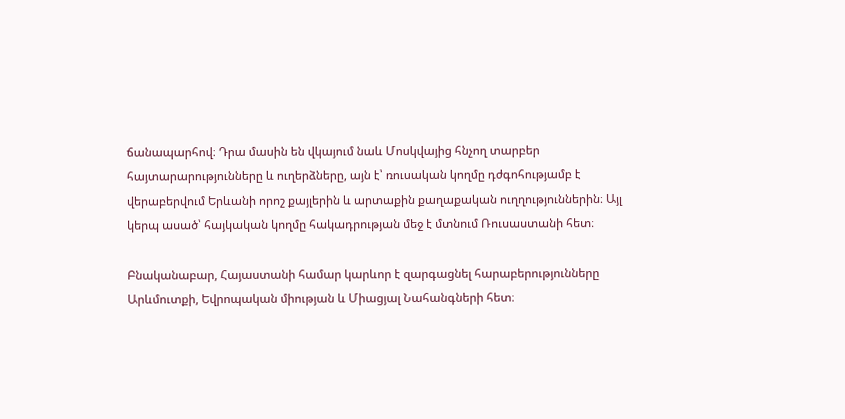ճանապարհով։ Դրա մասին են վկայում նաև Մոսկվայից հնչող տարբեր հայտարարությունները և ուղերձները, այն է՝ ռուսական կողմը դժգոհությամբ է վերաբերվում Երևանի որոշ քայլերին և արտաքին քաղաքական ուղղություններին։ Այլ կերպ ասած՝ հայկական կողմը հակադրության մեջ է մտնում Ռուսաստանի հետ։

Բնականաբար, Հայաստանի համար կարևոր է զարգացնել հարաբերությունները Արևմուտքի, Եվրոպական միության և Միացյալ Նահանգների հետ։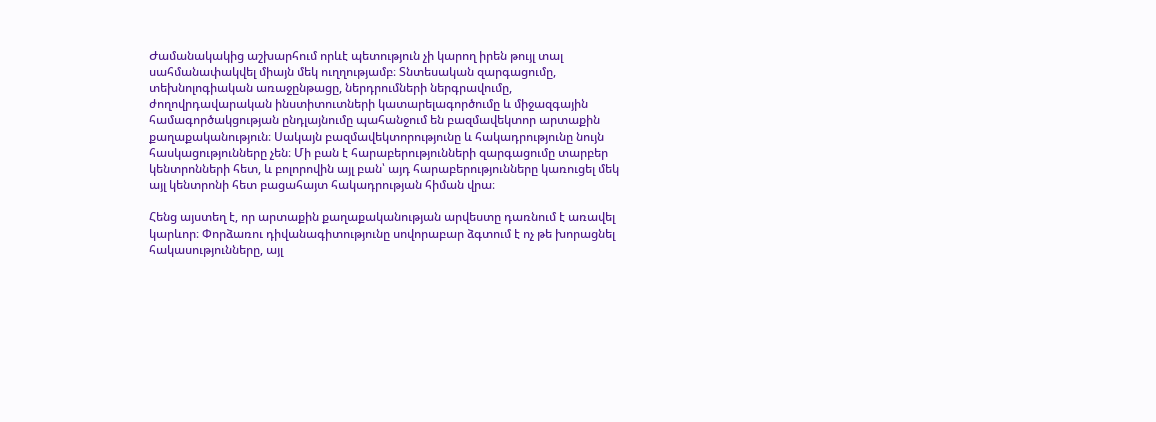Ժամանակակից աշխարհում որևէ պետություն չի կարող իրեն թույլ տալ սահմանափակվել միայն մեկ ուղղությամբ։ Տնտեսական զարգացումը, տեխնոլոգիական առաջընթացը, ներդրումների ներգրավումը, ժողովրդավարական ինստիտուտների կատարելագործումը և միջազգային համագործակցության ընդլայնումը պահանջում են բազմավեկտոր արտաքին քաղաքականություն։ Սակայն բազմավեկտորությունը և հակադրությունը նույն հասկացությունները չեն։ Մի բան է հարաբերությունների զարգացումը տարբեր կենտրոնների հետ, և բոլորովին այլ բան՝ այդ հարաբերությունները կառուցել մեկ այլ կենտրոնի հետ բացահայտ հակադրության հիման վրա։

Հենց այստեղ է, որ արտաքին քաղաքականության արվեստը դառնում է առավել կարևոր։ Փորձառու դիվանագիտությունը սովորաբար ձգտում է ոչ թե խորացնել հակասությունները, այլ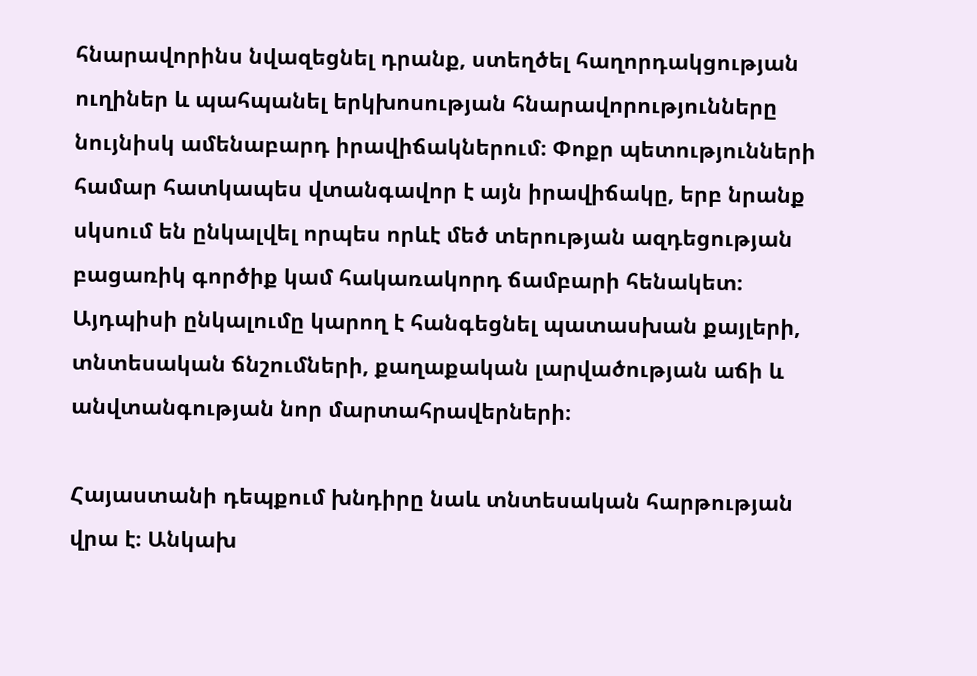հնարավորինս նվազեցնել դրանք, ստեղծել հաղորդակցության ուղիներ և պահպանել երկխոսության հնարավորությունները նույնիսկ ամենաբարդ իրավիճակներում։ Փոքր պետությունների համար հատկապես վտանգավոր է այն իրավիճակը, երբ նրանք սկսում են ընկալվել որպես որևէ մեծ տերության ազդեցության բացառիկ գործիք կամ հակառակորդ ճամբարի հենակետ։ Այդպիսի ընկալումը կարող է հանգեցնել պատասխան քայլերի, տնտեսական ճնշումների, քաղաքական լարվածության աճի և անվտանգության նոր մարտահրավերների։

Հայաստանի դեպքում խնդիրը նաև տնտեսական հարթության վրա է։ Անկախ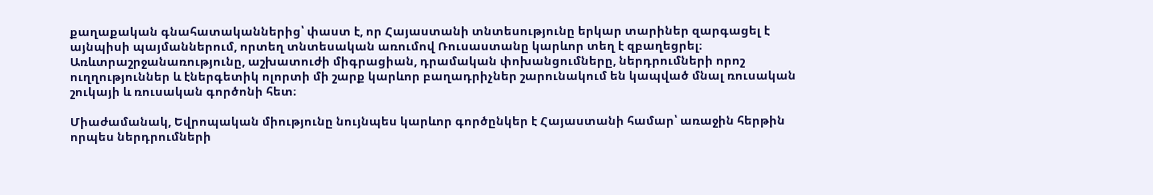քաղաքական գնահատականներից՝ փաստ է, որ Հայաստանի տնտեսությունը երկար տարիներ զարգացել է այնպիսի պայմաններում, որտեղ տնտեսական առումով Ռուսաստանը կարևոր տեղ է զբաղեցրել։ Առևտրաշրջանառությունը, աշխատուժի միգրացիան, դրամական փոխանցումները, ներդրումների որոշ ուղղություններ և էներգետիկ ոլորտի մի շարք կարևոր բաղադրիչներ շարունակում են կապված մնալ ռուսական շուկայի և ռուսական գործոնի հետ։

Միաժամանակ, Եվրոպական միությունը նույնպես կարևոր գործընկեր է Հայաստանի համար՝ առաջին հերթին որպես ներդրումների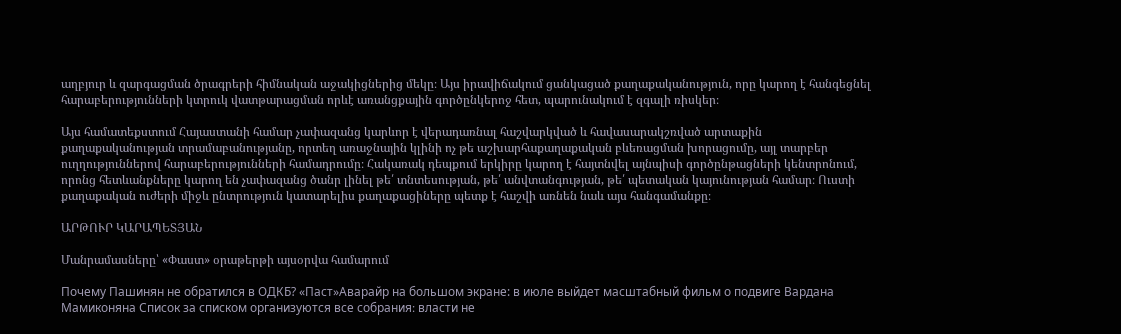աղբյուր և զարգացման ծրագրերի հիմնական աջակիցներից մեկը։ Այս իրավիճակում ցանկացած քաղաքականություն, որը կարող է հանգեցնել հարաբերությունների կտրուկ վատթարացման որևէ առանցքային գործընկերոջ հետ, պարունակում է զգալի ռիսկեր։

Այս համատեքստում Հայաստանի համար չափազանց կարևոր է վերադառնալ հաշվարկված և հավասարակշռված արտաքին քաղաքականության տրամաբանությանը, որտեղ առաջնային կլինի ոչ թե աշխարհաքաղաքական բևեռացման խորացումը, այլ տարբեր ուղղություններով հարաբերությունների համադրումը։ Հակառակ դեպքում երկիրը կարող է հայտնվել այնպիսի գործընթացների կենտրոնում, որոնց հետևանքները կարող են չափազանց ծանր լինել թե՛ տնտեսության, թե՛ անվտանգության, թե՛ պետական կայունության համար։ Ուստի քաղաքական ուժերի միջև ընտրություն կատարելիս քաղաքացիները պետք է հաշվի առնեն նաև այս հանգամանքը։

ԱՐԹՈՒՐ ԿԱՐԱՊԵՏՅԱՆ

Մանրամասները՝ «Փաստ» օրաթերթի այսօրվա համարում

Почему Пашинян не обратился в ОДКБ? «Паст»Аварайр на большом экране: в июле выйдет масштабный фильм о подвиге Вардана Мамиконяна Список за списком организуются все собрания։ власти не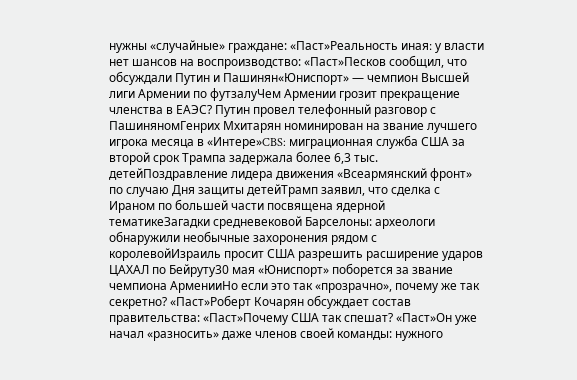нужны «случайные» граждане: «Паст»Реальность иная։ у власти нет шансов на воспроизводство: «Паст»Песков сообщил, что обсуждали Путин и Пашинян«Юниспорт» — чемпион Высшей лиги Армении по футзалуЧем Армении грозит прекращение членства в ЕАЭС? Путин провел телефонный разговор с ПашиняномГенрих Мхитарян номинирован на звание лучшего игрока месяца в «Интере»CBS: миграционная служба США за второй срок Трампа задержала более 6,3 тыс. детейПоздравление лидера движения «Всеармянский фронт» по случаю Дня защиты детейТрамп заявил, что сделка с Ираном по большей части посвящена ядерной тематикеЗагадки средневековой Барселоны: археологи обнаружили необычные захоронения рядом с королевойИзраиль просит США разрешить расширение ударов ЦАХАЛ по Бейруту30 мая «Юниспорт» поборется за звание чемпиона АрменииНо если это так «прозрачно», почему же так секретно? «Паст»Роберт Кочарян обсуждает состав правительства: «Паст»Почему США так спешат? «Паст»Он уже начал «разносить» даже членов своей команды: нужного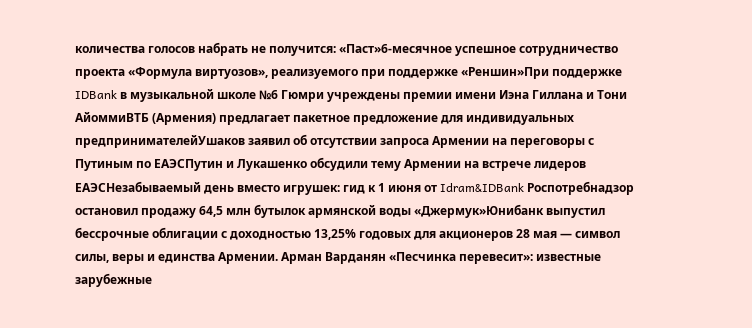количества голосов набрать не получится: «Паст»6-месячное успешное сотрудничество проекта «Формула виртуозов», реализуемого при поддержке «Реншин»При поддержке IDBank в музыкальной школе №6 Гюмри учреждены премии имени Иэна Гиллана и Тони АйоммиВТБ (Армения) предлагает пакетное предложение для индивидуальных предпринимателейУшаков заявил об отсутствии запроса Армении на переговоры с Путиным по ЕАЭСПутин и Лукашенко обсудили тему Армении на встрече лидеров ЕАЭСНезабываемый день вместо игрушек: гид к 1 июня от Idram&IDBank Роспотребнадзор остановил продажу 64,5 млн бутылок армянской воды «Джермук»Юнибанк выпустил бессрочные облигации с доходностью 13,25% годовых для акционеров 28 мая — символ силы, веры и единства Армении. Арман Варданян «Песчинка перевесит»: известные зарубежные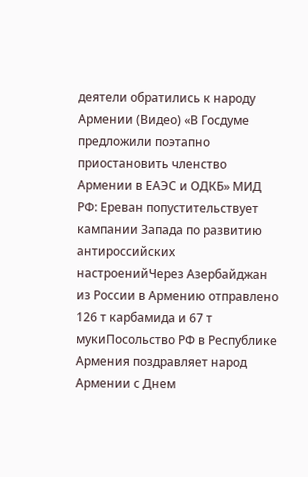деятели обратились к народу Армении (Видео) «В Госдуме предложили поэтапно приостановить членство Армении в ЕАЭС и ОДКБ» МИД РФ: Ереван попустительствует кампании Запада по развитию антироссийских настроенийЧерез Азербайджан из России в Армению отправлено 126 т карбамида и 67 т мукиПосольство РФ в Республике Армения поздравляет народ Армении с Днем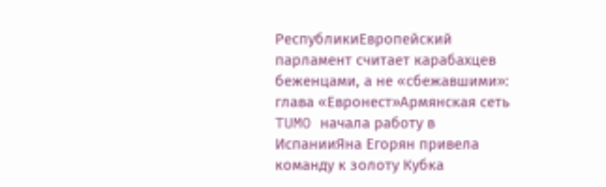РеспубликиЕвропейский парламент считает карабахцев беженцами, а не «сбежавшими»: глава «Евронест»Армянская сеть TUMO начала работу в ИспанииЯна Егорян привела команду к золоту Кубка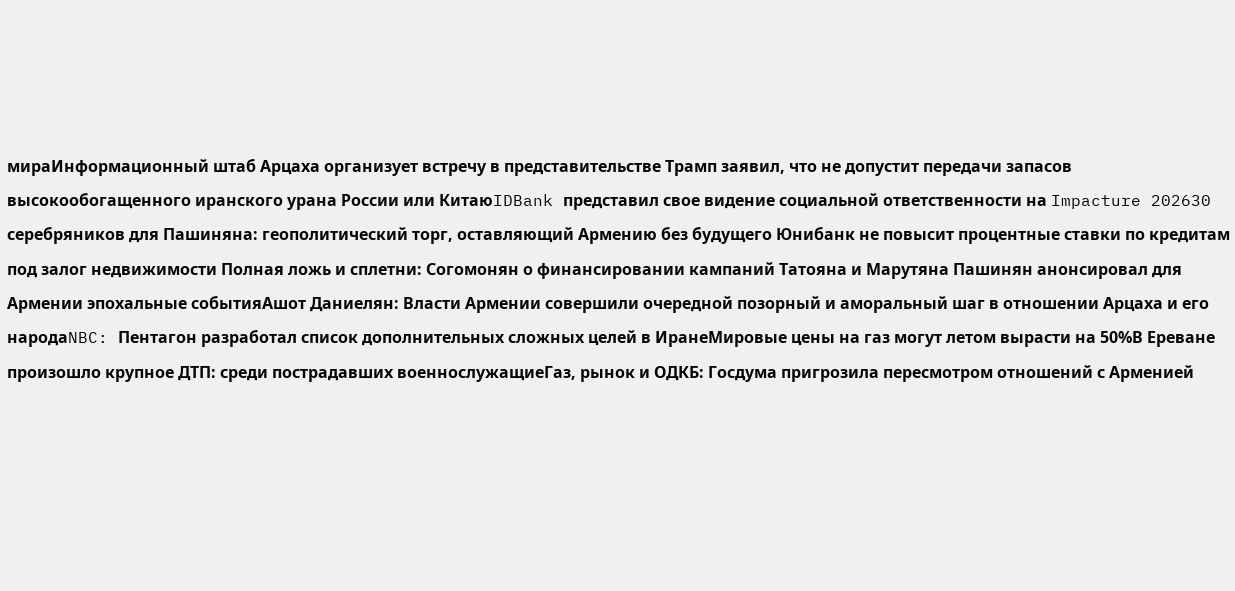мираИнформационный штаб Арцаха организует встречу в представительстве Трамп заявил, что не допустит передачи запасов высокообогащенного иранского урана России или КитаюIDBank представил свое видение социальной ответственности на Impacture 202630 серебряников для Пашиняна: геополитический торг, оставляющий Армению без будущего Юнибанк не повысит процентные ставки по кредитам под залог недвижимости Полная ложь и сплетни: Согомонян о финансировании кампаний Татояна и Марутяна Пашинян анонсировал для Армении эпохальные событияАшот Даниелян: Власти Армении совершили очередной позорный и аморальный шаг в отношении Арцаха и его народаNBC: Пентагон разработал список дополнительных сложных целей в ИранеМировые цены на газ могут летом вырасти на 50%В Ереване произошло крупное ДТП: среди пострадавших военнослужащиеГаз, рынок и ОДКБ: Госдума пригрозила пересмотром отношений с Арменией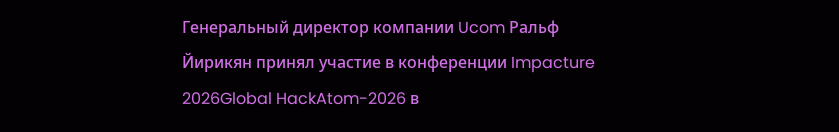Генеральный директор компании Ucom Ральф Йирикян принял участие в конференции Impacture 2026Global HackAtom-2026 в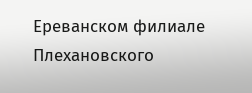Ереванском филиале Плехановского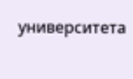университета